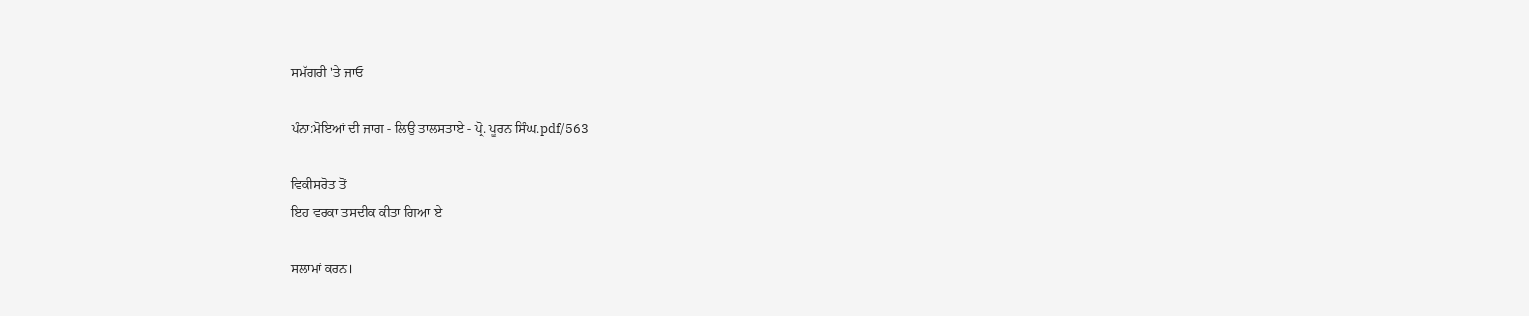ਸਮੱਗਰੀ 'ਤੇ ਜਾਓ

ਪੰਨਾ:ਮੋਇਆਂ ਦੀ ਜਾਗ - ਲਿਉ ਤਾਲਸਤਾਏ - ਪ੍ਰੋ. ਪੂਰਨ ਸਿੰਘ.pdf/563

ਵਿਕੀਸਰੋਤ ਤੋਂ
ਇਹ ਵਰਕਾ ਤਸਦੀਕ ਕੀਤਾ ਗਿਆ ਏ

ਸਲਾਮਾਂ ਕਰਨ।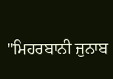"ਮਿਹਰਬਾਨੀ ਜੁਨਾਬ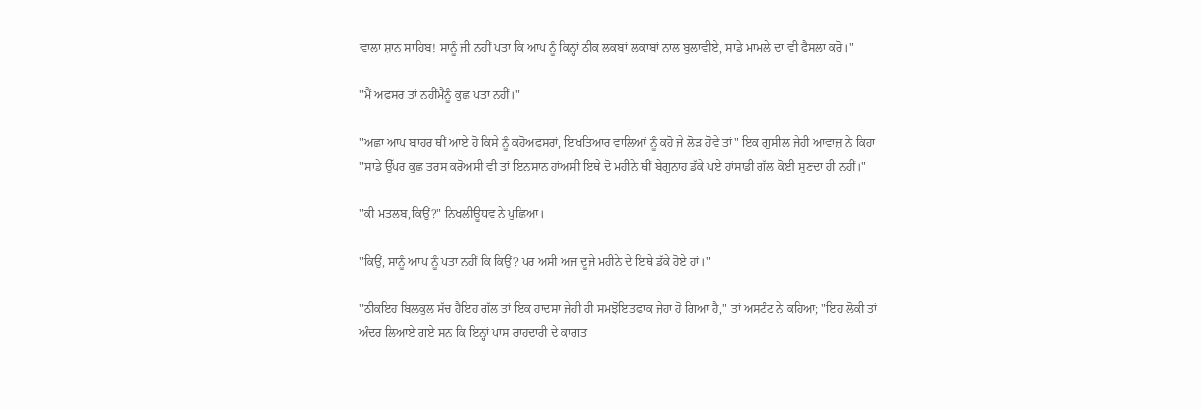ਵਾਲਾ ਸ਼ਾਨ ਸਾਹਿਬ! ਸਾਨੂੰ ਜੀ ਨਹੀਂ ਪਤਾ ਕਿ ਆਪ ਨੂੰ ਕਿਨ੍ਹਾਂ ਠੀਕ ਲਕਬਾਂ ਲਕਾਬਾਂ ਨਾਲ ਬੁਲਾਵੀਏ, ਸਾਡੇ ਮਾਮਲੇ ਦਾ ਵੀ ਫੈਸਲਾ ਕਰੋ।"

"ਮੈਂ ਅਫਸਰ ਤਾਂ ਨਹੀਂਮੈਨੂੰ ਕੁਛ ਪਤਾ ਨਹੀਂ।"

"ਅਛਾ ਆਪ ਬਾਹਰ ਥੀਂ ਆਏ ਹੋ ਕਿਸੇ ਨੂੰ ਕਹੋਅਫਸਰਾਂ, ਇਖਤਿਆਰ ਵਾਲਿਆਂ ਨੂੰ ਕਹੋ ਜੇ ਲੋੜ ਹੋਵੇ ਤਾਂ" ਇਕ ਗੁਸੀਲ ਜੇਹੀ ਆਵਾਜ਼ ਨੇ ਕਿਹਾ "ਸਾਡੇ ਉੱਪਰ ਕੁਛ ਤਰਸ ਕਰੋਅਸੀ ਵੀ ਤਾਂ ਇਨਸਾਨ ਹਾਂਅਸੀ ਇਥੇ ਦੋ ਮਹੀਨੇ ਥੀਂ ਬੇਗੁਨਾਹ ਡੱਕੇ ਪਏ ਹਾਂਸਾਡੀ ਗੱਲ ਕੋਈ ਸੁਣਦਾ ਹੀ ਨਹੀਂ।"

"ਕੀ ਮਤਲਬ,ਕਿਉਂ?" ਨਿਖਲੀਊਧਵ ਨੇ ਪੁਛਿਆ।

"ਕਿਉਂ, ਸਾਨੂੰ ਆਪ ਨੂੰ ਪਤਾ ਨਹੀਂ ਕਿ ਕਿਉਂ? ਪਰ ਅਸੀ ਅਜ ਦੂਜੇ ਮਹੀਨੇ ਦੇ ਇਥੇ ਡੱਕੇ ਹੋਏ ਹਾਂ।"

"ਠੀਕਇਹ ਬਿਲਕੁਲ ਸੱਚ ਹੈਇਹ ਗੱਲ ਤਾਂ ਇਕ ਹਾਦਸਾ ਜੇਹੀ ਹੀ ਸਮਝੋਇਤਫਾਕ ਜੇਹਾ ਹੋ ਗਿਆ ਹੈ," ਤਾਂ ਅਸਟੰਟ ਨੇ ਕਹਿਆ; "ਇਹ ਲੋਕੀ ਤਾਂ ਅੰਦਰ ਲਿਆਏ ਗਏ ਸਨ ਕਿ ਇਨ੍ਹਾਂ ਪਾਸ ਰਾਹਦਾਰੀ ਦੇ ਕਾਗਤ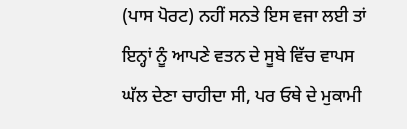(ਪਾਸ ਪੋਰਟ) ਨਹੀਂ ਸਨਤੇ ਇਸ ਵਜਾ ਲਈ ਤਾਂ ਇਨ੍ਹਾਂ ਨੂੰ ਆਪਣੇ ਵਤਨ ਦੇ ਸੂਬੇ ਵਿੱਚ ਵਾਪਸ ਘੱਲ ਦੇਣਾ ਚਾਹੀਦਾ ਸੀ, ਪਰ ਓਥੇ ਦੇ ਮੁਕਾਮੀ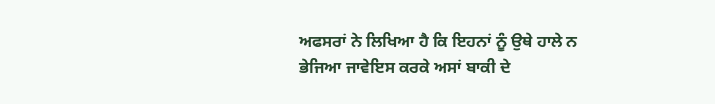ਅਫਸਰਾਂ ਨੇ ਲਿਖਿਆ ਹੈ ਕਿ ਇਹਨਾਂ ਨੂੰ ਉਥੇ ਹਾਲੇ ਨ ਭੇਜਿਆ ਜਾਵੇਇਸ ਕਰਕੇ ਅਸਾਂ ਬਾਕੀ ਦੇ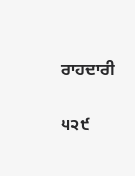ਰਾਹਦਾਰੀ

੫੨੯